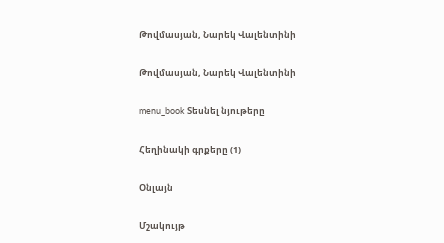Թովմասյան, Նարեկ Վալենտինի

Թովմասյան, Նարեկ Վալենտինի

menu_book Տեսնել նյութերը

Հեղինակի գրքերը (1)

Օնլայն

Մշակույթ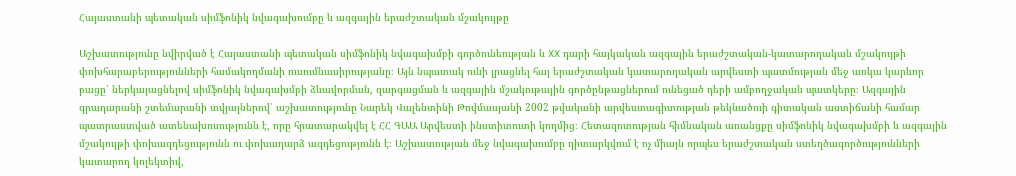Հայաստանի պետական սիմֆոնիկ նվագախումբը և ազգային երաժշտական մշակույթը

Աշխատությունը նվիրված է Հայաստանի պետական սիմֆոնիկ նվագախմբի գործունեության և XX դարի հայկական ազգային երաժշտական-կատարողական մշակույթի փոխհարաբերությունների համակողմանի ուսումնասիրությանը։ Այն նպատակ ունի լրացնել հայ երաժշտական կատարողական արվեստի պատմության մեջ առկա կարևոր բացը՝ ներկայացնելով սիմֆոնիկ նվագախմբի ձևավորման, զարգացման և ազգային մշակութային գործընթացներում ունեցած դերի ամբողջական պատկերը։ Ազգային գրադարանի շտեմարանի տվյալներով՝ աշխատությունը Նարեկ Վալենտինի Թովմասյանի 2002 թվականի արվեստագիտության թեկնածուի գիտական աստիճանի համար պատրաստված ատենախոսությունն է, որը հրատարակվել է ՀՀ ԳԱԱ Արվեստի ինստիտուտի կողմից։ Հետազոտության հիմնական առանցքը սիմֆոնիկ նվագախմբի և ազգային մշակույթի փոխազդեցությունն ու փոխադարձ ազդեցությունն է։ Աշխատության մեջ նվագախումբը դիտարկվում է ոչ միայն որպես երաժշտական ստեղծագործությունների կատարող կոլեկտիվ,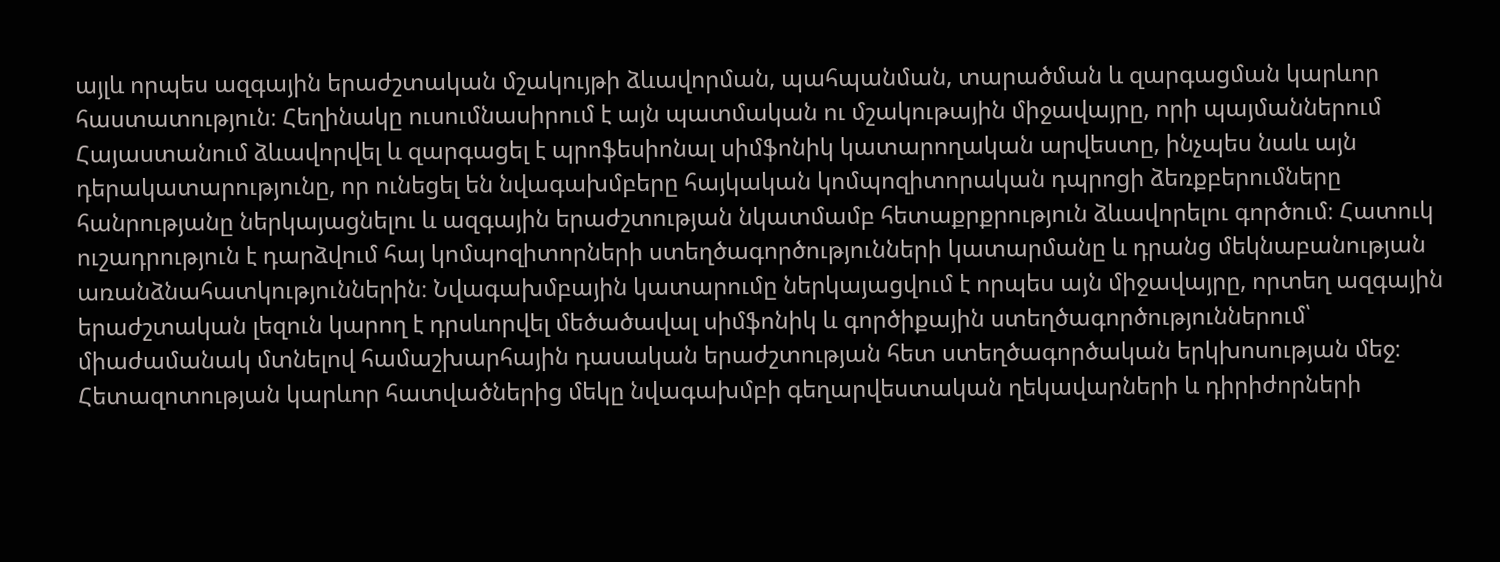այլև որպես ազգային երաժշտական մշակույթի ձևավորման, պահպանման, տարածման և զարգացման կարևոր հաստատություն։ Հեղինակը ուսումնասիրում է այն պատմական ու մշակութային միջավայրը, որի պայմաններում Հայաստանում ձևավորվել և զարգացել է պրոֆեսիոնալ սիմֆոնիկ կատարողական արվեստը, ինչպես նաև այն դերակատարությունը, որ ունեցել են նվագախմբերը հայկական կոմպոզիտորական դպրոցի ձեռքբերումները հանրությանը ներկայացնելու և ազգային երաժշտության նկատմամբ հետաքրքրություն ձևավորելու գործում։ Հատուկ ուշադրություն է դարձվում հայ կոմպոզիտորների ստեղծագործությունների կատարմանը և դրանց մեկնաբանության առանձնահատկություններին։ Նվագախմբային կատարումը ներկայացվում է որպես այն միջավայրը, որտեղ ազգային երաժշտական լեզուն կարող է դրսևորվել մեծածավալ սիմֆոնիկ և գործիքային ստեղծագործություններում՝ միաժամանակ մտնելով համաշխարհային դասական երաժշտության հետ ստեղծագործական երկխոսության մեջ։ Հետազոտության կարևոր հատվածներից մեկը նվագախմբի գեղարվեստական ղեկավարների և դիրիժորների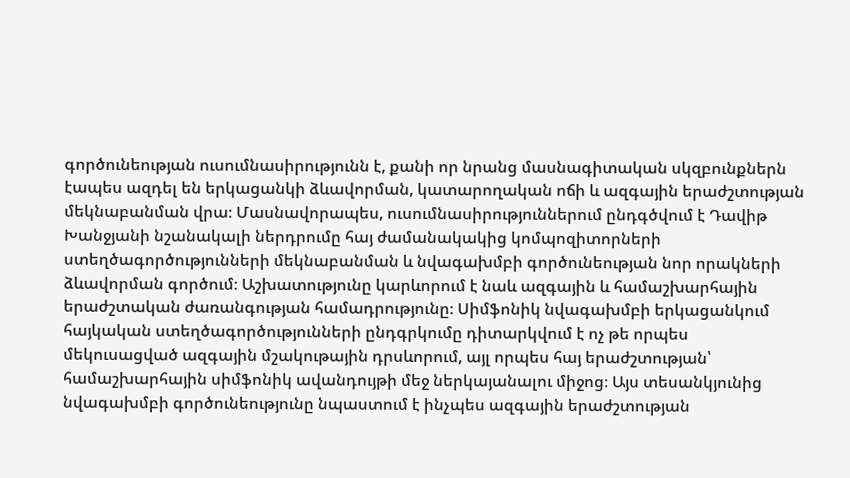գործունեության ուսումնասիրությունն է, քանի որ նրանց մասնագիտական սկզբունքներն էապես ազդել են երկացանկի ձևավորման, կատարողական ոճի և ազգային երաժշտության մեկնաբանման վրա։ Մասնավորապես, ուսումնասիրություններում ընդգծվում է Դավիթ Խանջյանի նշանակալի ներդրումը հայ ժամանակակից կոմպոզիտորների ստեղծագործությունների մեկնաբանման և նվագախմբի գործունեության նոր որակների ձևավորման գործում։ Աշխատությունը կարևորում է նաև ազգային և համաշխարհային երաժշտական ժառանգության համադրությունը։ Սիմֆոնիկ նվագախմբի երկացանկում հայկական ստեղծագործությունների ընդգրկումը դիտարկվում է ոչ թե որպես մեկուսացված ազգային մշակութային դրսևորում, այլ որպես հայ երաժշտության՝ համաշխարհային սիմֆոնիկ ավանդույթի մեջ ներկայանալու միջոց։ Այս տեսանկյունից նվագախմբի գործունեությունը նպաստում է ինչպես ազգային երաժշտության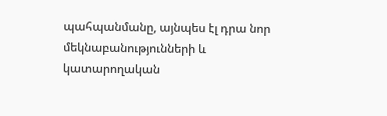պահպանմանը, այնպես էլ դրա նոր մեկնաբանությունների և կատարողական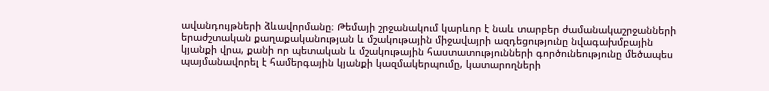ավանդույթների ձևավորմանը։ Թեմայի շրջանակում կարևոր է նաև տարբեր ժամանակաշրջանների երաժշտական քաղաքականության և մշակութային միջավայրի ազդեցությունը նվագախմբային կյանքի վրա, քանի որ պետական և մշակութային հաստատությունների գործունեությունը մեծապես պայմանավորել է համերգային կյանքի կազմակերպումը, կատարողների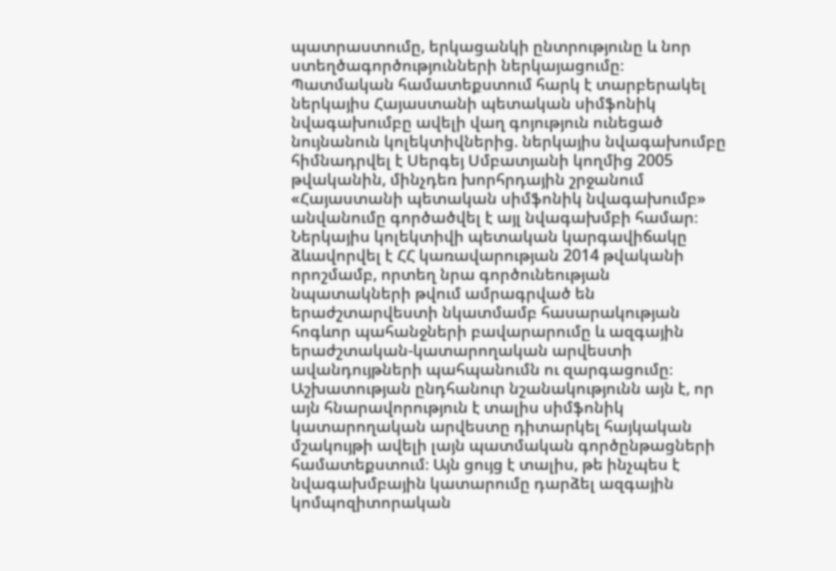պատրաստումը, երկացանկի ընտրությունը և նոր ստեղծագործությունների ներկայացումը։ Պատմական համատեքստում հարկ է տարբերակել ներկայիս Հայաստանի պետական սիմֆոնիկ նվագախումբը ավելի վաղ գոյություն ունեցած նույնանուն կոլեկտիվներից. ներկայիս նվագախումբը հիմնադրվել է Սերգեյ Սմբատյանի կողմից 2005 թվականին, մինչդեռ խորհրդային շրջանում «Հայաստանի պետական սիմֆոնիկ նվագախումբ» անվանումը գործածվել է այլ նվագախմբի համար։ Ներկայիս կոլեկտիվի պետական կարգավիճակը ձևավորվել է ՀՀ կառավարության 2014 թվականի որոշմամբ, որտեղ նրա գործունեության նպատակների թվում ամրագրված են երաժշտարվեստի նկատմամբ հասարակության հոգևոր պահանջների բավարարումը և ազգային երաժշտական-կատարողական արվեստի ավանդույթների պահպանումն ու զարգացումը։ Աշխատության ընդհանուր նշանակությունն այն է, որ այն հնարավորություն է տալիս սիմֆոնիկ կատարողական արվեստը դիտարկել հայկական մշակույթի ավելի լայն պատմական գործընթացների համատեքստում։ Այն ցույց է տալիս, թե ինչպես է նվագախմբային կատարումը դարձել ազգային կոմպոզիտորական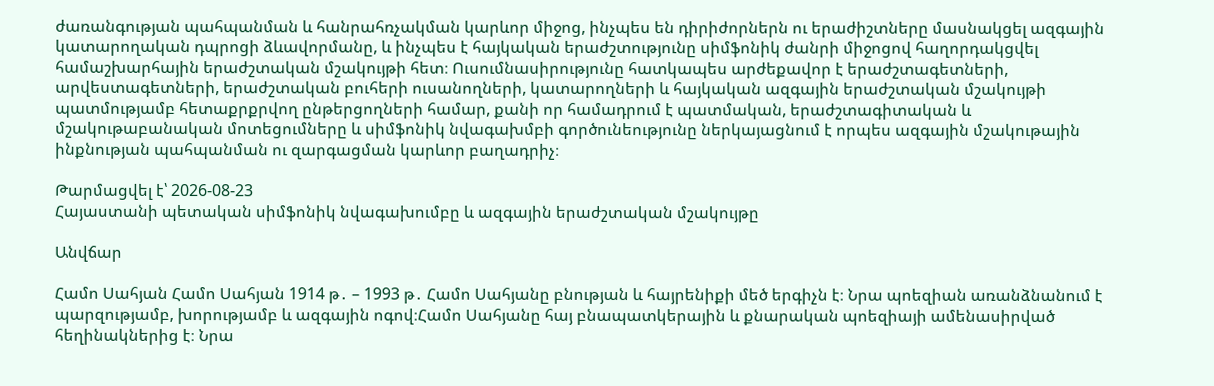ժառանգության պահպանման և հանրահռչակման կարևոր միջոց, ինչպես են դիրիժորներն ու երաժիշտները մասնակցել ազգային կատարողական դպրոցի ձևավորմանը, և ինչպես է հայկական երաժշտությունը սիմֆոնիկ ժանրի միջոցով հաղորդակցվել համաշխարհային երաժշտական մշակույթի հետ։ Ուսումնասիրությունը հատկապես արժեքավոր է երաժշտագետների, արվեստագետների, երաժշտական բուհերի ուսանողների, կատարողների և հայկական ազգային երաժշտական մշակույթի պատմությամբ հետաքրքրվող ընթերցողների համար, քանի որ համադրում է պատմական, երաժշտագիտական և մշակութաբանական մոտեցումները և սիմֆոնիկ նվագախմբի գործունեությունը ներկայացնում է որպես ազգային մշակութային ինքնության պահպանման ու զարգացման կարևոր բաղադրիչ։

Թարմացվել է՝ 2026-08-23
Հայաստանի պետական սիմֆոնիկ նվագախումբը և ազգային երաժշտական մշակույթը

Անվճար

Համո Սահյան Համո Սահյան 1914 թ․ – 1993 թ․ Համո Սահյանը բնության և հայրենիքի մեծ երգիչն է։ Նրա պոեզիան առանձնանում է պարզությամբ, խորությամբ և ազգային ոգով։Համո Սահյանը հայ բնապատկերային և քնարական պոեզիայի ամենասիրված հեղինակներից է։ Նրա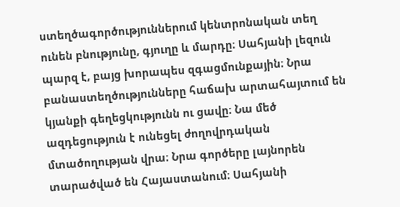ստեղծագործություններում կենտրոնական տեղ ունեն բնությունը, գյուղը և մարդը։ Սահյանի լեզուն պարզ է, բայց խորապես զգացմունքային։ Նրա բանաստեղծությունները հաճախ արտահայտում են կյանքի գեղեցկությունն ու ցավը։ Նա մեծ ազդեցություն է ունեցել ժողովրդական մտածողության վրա։ Նրա գործերը լայնորեն տարածված են Հայաստանում։ Սահյանի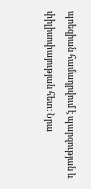պոեզիան համադրվում է պարզության և փիլիսոփայության հետ։ Նրա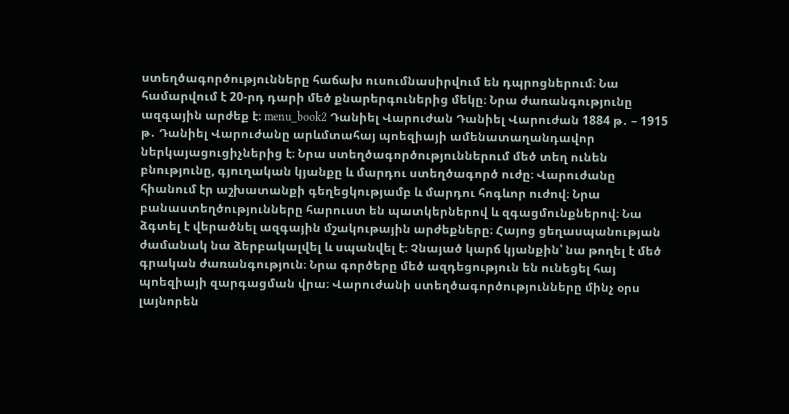ստեղծագործությունները հաճախ ուսումնասիրվում են դպրոցներում։ Նա համարվում է 20-րդ դարի մեծ քնարերգուներից մեկը։ Նրա ժառանգությունը ազգային արժեք է։ menu_book2 Դանիել Վարուժան Դանիել Վարուժան 1884 թ․ – 1915 թ․ Դանիել Վարուժանը արևմտահայ պոեզիայի ամենատաղանդավոր ներկայացուցիչներից է։ Նրա ստեղծագործություններում մեծ տեղ ունեն բնությունը, գյուղական կյանքը և մարդու ստեղծագործ ուժը։ Վարուժանը հիանում էր աշխատանքի գեղեցկությամբ և մարդու հոգևոր ուժով։ Նրա բանաստեղծությունները հարուստ են պատկերներով և զգացմունքներով։ Նա ձգտել է վերածնել ազգային մշակութային արժեքները։ Հայոց ցեղասպանության ժամանակ նա ձերբակալվել և սպանվել է։ Չնայած կարճ կյանքին՝ նա թողել է մեծ գրական ժառանգություն։ Նրա գործերը մեծ ազդեցություն են ունեցել հայ պոեզիայի զարգացման վրա։ Վարուժանի ստեղծագործությունները մինչ օրս լայնորեն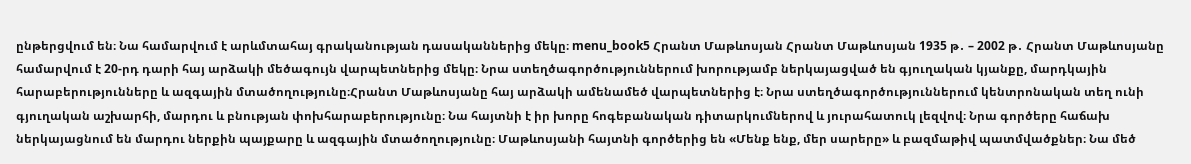ընթերցվում են։ Նա համարվում է արևմտահայ գրականության դասականներից մեկը։ menu_book5 Հրանտ Մաթևոսյան Հրանտ Մաթևոսյան 1935 թ․ – 2002 թ․ Հրանտ Մաթևոսյանը համարվում է 20-րդ դարի հայ արձակի մեծագույն վարպետներից մեկը։ Նրա ստեղծագործություններում խորությամբ ներկայացված են գյուղական կյանքը, մարդկային հարաբերությունները և ազգային մտածողությունը։Հրանտ Մաթևոսյանը հայ արձակի ամենամեծ վարպետներից է։ Նրա ստեղծագործություններում կենտրոնական տեղ ունի գյուղական աշխարհի, մարդու և բնության փոխհարաբերությունը։ Նա հայտնի է իր խորը հոգեբանական դիտարկումներով և յուրահատուկ լեզվով։ Նրա գործերը հաճախ ներկայացնում են մարդու ներքին պայքարը և ազգային մտածողությունը։ Մաթևոսյանի հայտնի գործերից են «Մենք ենք, մեր սարերը» և բազմաթիվ պատմվածքներ։ Նա մեծ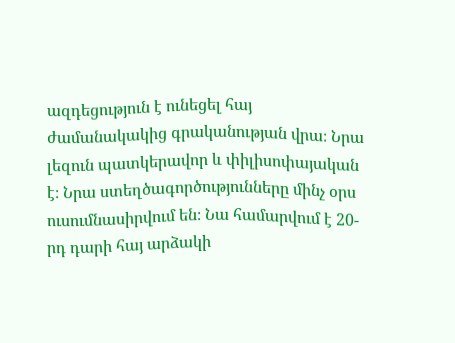ազդեցություն է ունեցել հայ ժամանակակից գրականության վրա։ Նրա լեզուն պատկերավոր և փիլիսոփայական է։ Նրա ստեղծագործությունները մինչ օրս ուսումնասիրվում են։ Նա համարվում է 20-րդ դարի հայ արձակի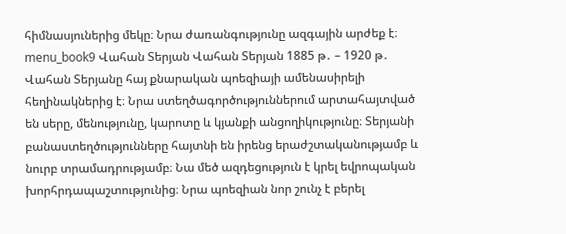հիմնասյուներից մեկը։ Նրա ժառանգությունը ազգային արժեք է։ menu_book9 Վահան Տերյան Վահան Տերյան 1885 թ․ – 1920 թ․ Վահան Տերյանը հայ քնարական պոեզիայի ամենասիրելի հեղինակներից է։ Նրա ստեղծագործություններում արտահայտված են սերը, մենությունը, կարոտը և կյանքի անցողիկությունը։ Տերյանի բանաստեղծությունները հայտնի են իրենց երաժշտականությամբ և նուրբ տրամադրությամբ։ Նա մեծ ազդեցություն է կրել եվրոպական խորհրդապաշտությունից։ Նրա պոեզիան նոր շունչ է բերել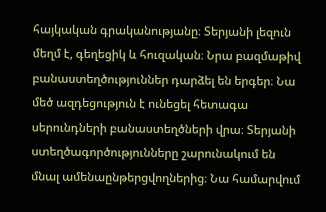հայկական գրականությանը։ Տերյանի լեզուն մեղմ է, գեղեցիկ և հուզական։ Նրա բազմաթիվ բանաստեղծություններ դարձել են երգեր։ Նա մեծ ազդեցություն է ունեցել հետագա սերունդների բանաստեղծների վրա։ Տերյանի ստեղծագործությունները շարունակում են մնալ ամենաընթերցվողներից։ Նա համարվում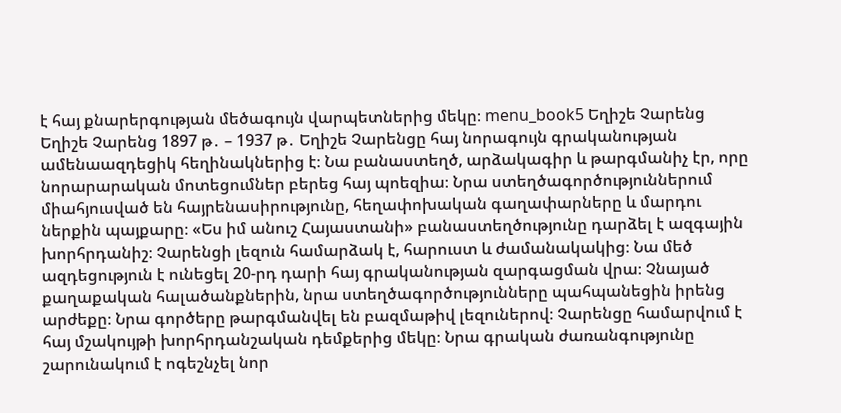է հայ քնարերգության մեծագույն վարպետներից մեկը։ menu_book5 Եղիշե Չարենց Եղիշե Չարենց 1897 թ․ – 1937 թ․ Եղիշե Չարենցը հայ նորագույն գրականության ամենաազդեցիկ հեղինակներից է։ Նա բանաստեղծ, արձակագիր և թարգմանիչ էր, որը նորարարական մոտեցումներ բերեց հայ պոեզիա։ Նրա ստեղծագործություններում միահյուսված են հայրենասիրությունը, հեղափոխական գաղափարները և մարդու ներքին պայքարը։ «Ես իմ անուշ Հայաստանի» բանաստեղծությունը դարձել է ազգային խորհրդանիշ։ Չարենցի լեզուն համարձակ է, հարուստ և ժամանակակից։ Նա մեծ ազդեցություն է ունեցել 20-րդ դարի հայ գրականության զարգացման վրա։ Չնայած քաղաքական հալածանքներին, նրա ստեղծագործությունները պահպանեցին իրենց արժեքը։ Նրա գործերը թարգմանվել են բազմաթիվ լեզուներով։ Չարենցը համարվում է հայ մշակույթի խորհրդանշական դեմքերից մեկը։ Նրա գրական ժառանգությունը շարունակում է ոգեշնչել նոր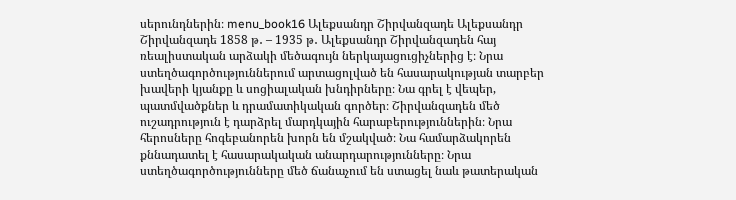սերունդներին։ menu_book16 Ալեքսանդր Շիրվանզադե Ալեքսանդր Շիրվանզադե 1858 թ․ – 1935 թ․ Ալեքսանդր Շիրվանզադեն հայ ռեալիստական արձակի մեծագույն ներկայացուցիչներից է։ Նրա ստեղծագործություններում արտացոլված են հասարակության տարբեր խավերի կյանքը և սոցիալական խնդիրները։ Նա գրել է վեպեր, պատմվածքներ և դրամատիկական գործեր։ Շիրվանզադեն մեծ ուշադրություն է դարձրել մարդկային հարաբերություններին։ Նրա հերոսները հոգեբանորեն խորն են մշակված։ Նա համարձակորեն քննադատել է հասարակական անարդարությունները։ Նրա ստեղծագործությունները մեծ ճանաչում են ստացել նաև թատերական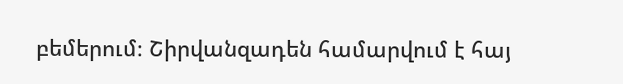բեմերում։ Շիրվանզադեն համարվում է հայ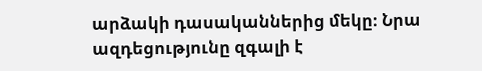արձակի դասականներից մեկը։ Նրա ազդեցությունը զգալի է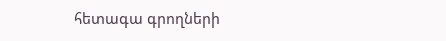հետագա գրողների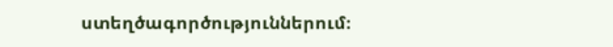ստեղծագործություններում։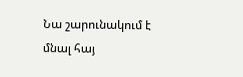Նա շարունակում է մնալ հայ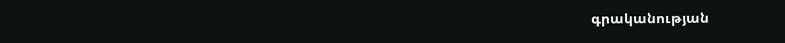գրականության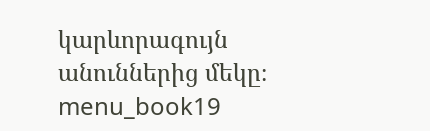կարևորագույն անուններից մեկը։ menu_book19